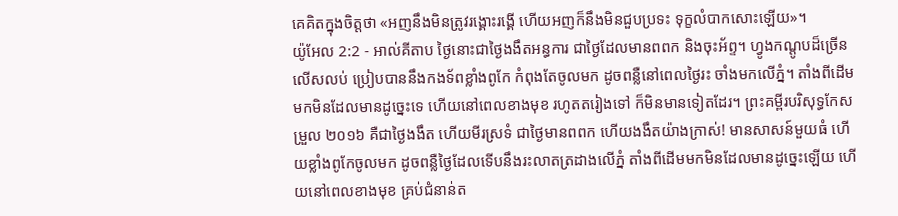គេគិតក្នុងចិត្តថា «អញនឹងមិនត្រូវរង្គោះរង្គើ ហើយអញក៏នឹងមិនជួបប្រទះ ទុក្ខលំបាកសោះឡើយ»។
យ៉ូអែល 2:2 - អាល់គីតាប ថ្ងៃនោះជាថ្ងៃងងឹតអន្ធការ ជាថ្ងៃដែលមានពពក និងចុះអ័ព្ទ។ ហ្វូងកណ្ដូបដ៏ច្រើនលើសលប់ ប្រៀបបាននឹងកងទ័ពខ្លាំងពូកែ កំពុងតែចូលមក ដូចពន្លឺនៅពេលថ្ងៃរះ ចាំងមកលើភ្នំ។ តាំងពីដើមមកមិនដែលមានដូច្នេះទេ ហើយនៅពេលខាងមុខ រហូតតរៀងទៅ ក៏មិនមានទៀតដែរ។ ព្រះគម្ពីរបរិសុទ្ធកែសម្រួល ២០១៦ គឺជាថ្ងៃងងឹត ហើយមីរស្រទំ ជាថ្ងៃមានពពក ហើយងងឹតយ៉ាងក្រាស់! មានសាសន៍មួយធំ ហើយខ្លាំងពូកែចូលមក ដូចពន្លឺថ្ងៃដែលទើបនឹងរះលាតត្រដាងលើភ្នំ តាំងពីដើមមកមិនដែលមានដូច្នេះឡើយ ហើយនៅពេលខាងមុខ គ្រប់ជំនាន់ត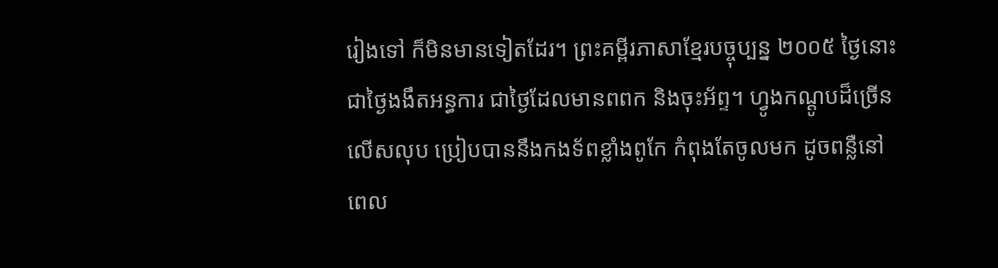រៀងទៅ ក៏មិនមានទៀតដែរ។ ព្រះគម្ពីរភាសាខ្មែរបច្ចុប្បន្ន ២០០៥ ថ្ងៃនោះជាថ្ងៃងងឹតអន្ធការ ជាថ្ងៃដែលមានពពក និងចុះអ័ព្ទ។ ហ្វូងកណ្ដូបដ៏ច្រើនលើសលុប ប្រៀបបាននឹងកងទ័ពខ្លាំងពូកែ កំពុងតែចូលមក ដូចពន្លឺនៅពេល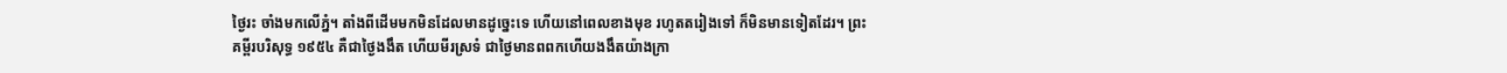ថ្ងៃរះ ចាំងមកលើភ្នំ។ តាំងពីដើមមកមិនដែលមានដូច្នេះទេ ហើយនៅពេលខាងមុខ រហូតតរៀងទៅ ក៏មិនមានទៀតដែរ។ ព្រះគម្ពីរបរិសុទ្ធ ១៩៥៤ គឺជាថ្ងៃងងឹត ហើយមីរស្រទំ ជាថ្ងៃមានពពកហើយងងឹតយ៉ាងក្រា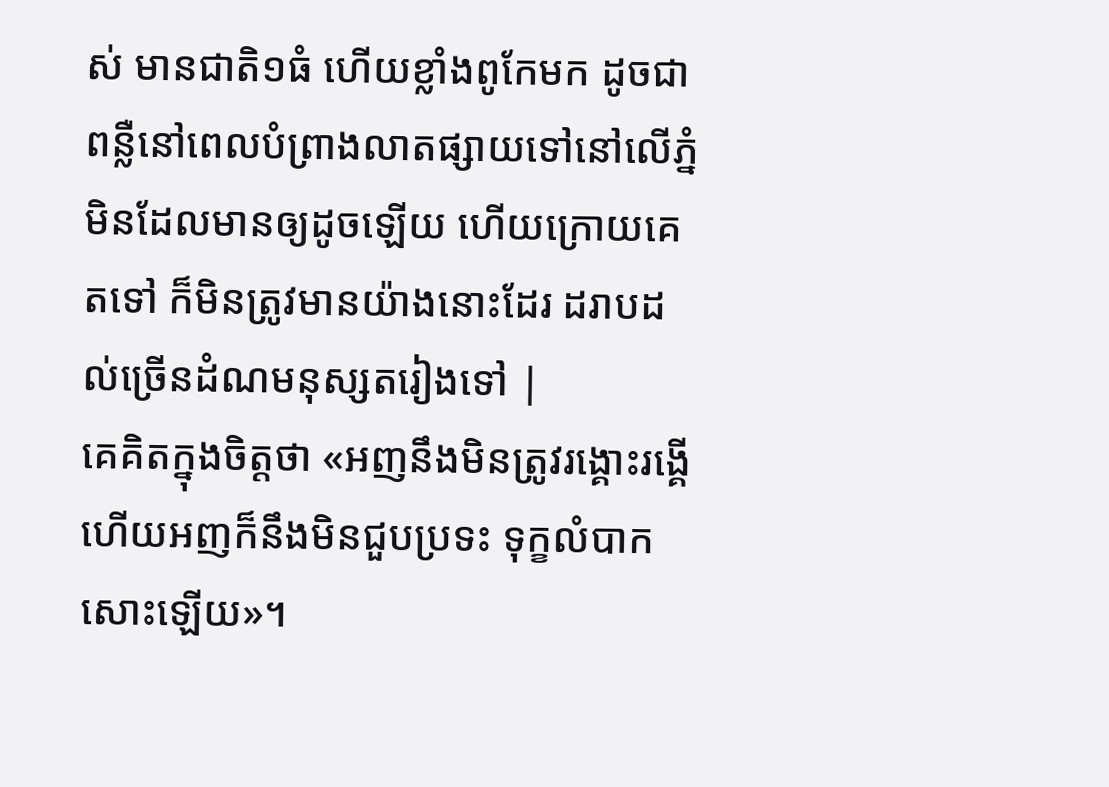ស់ មានជាតិ១ធំ ហើយខ្លាំងពូកែមក ដូចជាពន្លឺនៅពេលបំព្រាងលាតផ្សាយទៅនៅលើភ្នំ មិនដែលមានឲ្យដូចឡើយ ហើយក្រោយគេតទៅ ក៏មិនត្រូវមានយ៉ាងនោះដែរ ដរាបដល់ច្រើនដំណមនុស្សតរៀងទៅ |
គេគិតក្នុងចិត្តថា «អញនឹងមិនត្រូវរង្គោះរង្គើ ហើយអញក៏នឹងមិនជួបប្រទះ ទុក្ខលំបាកសោះឡើយ»។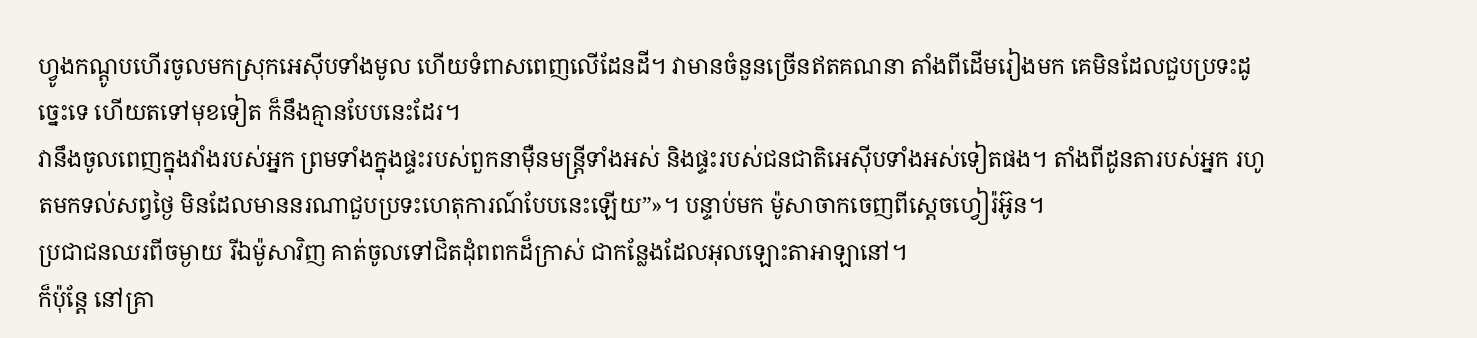ហ្វូងកណ្តូបហើរចូលមកស្រុកអេស៊ីបទាំងមូល ហើយទំពាសពេញលើដែនដី។ វាមានចំនួនច្រើនឥតគណនា តាំងពីដើមរៀងមក គេមិនដែលជួបប្រទះដូច្នេះទេ ហើយតទៅមុខទៀត ក៏នឹងគ្មានបែបនេះដែរ។
វានឹងចូលពេញក្នុងវាំងរបស់អ្នក ព្រមទាំងក្នុងផ្ទះរបស់ពួកនាម៉ឺនមន្ត្រីទាំងអស់ និងផ្ទះរបស់ជនជាតិអេស៊ីបទាំងអស់ទៀតផង។ តាំងពីដូនតារបស់អ្នក រហូតមកទល់សព្វថ្ងៃ មិនដែលមាននរណាជួបប្រទះហេតុការណ៍បែបនេះឡើយ”»។ បន្ទាប់មក ម៉ូសាចាកចេញពីស្តេចហ្វៀរ៉អ៊ូន។
ប្រជាជនឈរពីចម្ងាយ រីឯម៉ូសាវិញ គាត់ចូលទៅជិតដុំពពកដ៏ក្រាស់ ជាកន្លែងដែលអុលឡោះតាអាឡានៅ។
ក៏ប៉ុន្តែ នៅគ្រា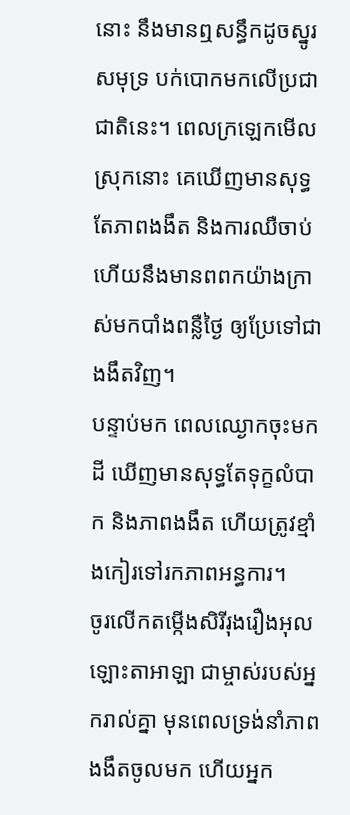នោះ នឹងមានឮសន្ធឹកដូចស្នូរសមុទ្រ បក់បោកមកលើប្រជាជាតិនេះ។ ពេលក្រឡេកមើលស្រុកនោះ គេឃើញមានសុទ្ធតែភាពងងឹត និងការឈឺចាប់ ហើយនឹងមានពពកយ៉ាងក្រាស់មកបាំងពន្លឺថ្ងៃ ឲ្យប្រែទៅជាងងឹតវិញ។
បន្ទាប់មក ពេលឈ្ងោកចុះមកដី ឃើញមានសុទ្ធតែទុក្ខលំបាក និងភាពងងឹត ហើយត្រូវខ្មាំងកៀរទៅរកភាពអន្ធការ។
ចូរលើកតម្កើងសិរីរុងរឿងអុលឡោះតាអាឡា ជាម្ចាស់របស់អ្នករាល់គ្នា មុនពេលទ្រង់នាំភាពងងឹតចូលមក ហើយអ្នក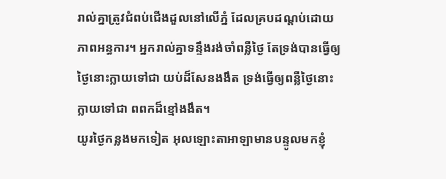រាល់គ្នាត្រូវជំពប់ជើងដួលនៅលើភ្នំ ដែលគ្របដណ្ដប់ដោយភាពអន្ធការ។ អ្នករាល់គ្នាទន្ទឹងរង់ចាំពន្លឺថ្ងៃ តែទ្រង់បានធ្វើឲ្យថ្ងៃនោះក្លាយទៅជា យប់ដ៏សែនងងឹត ទ្រង់ធ្វើឲ្យពន្លឺថ្ងៃនោះក្លាយទៅជា ពពកដ៏ខ្មៅងងឹត។
យូរថ្ងៃកន្លងមកទៀត អុលឡោះតាអាឡាមានបន្ទូលមកខ្ញុំ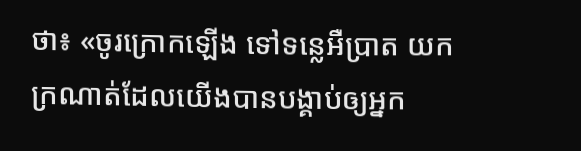ថា៖ «ចូរក្រោកឡើង ទៅទន្លេអឺប្រាត យកក្រណាត់ដែលយើងបានបង្គាប់ឲ្យអ្នក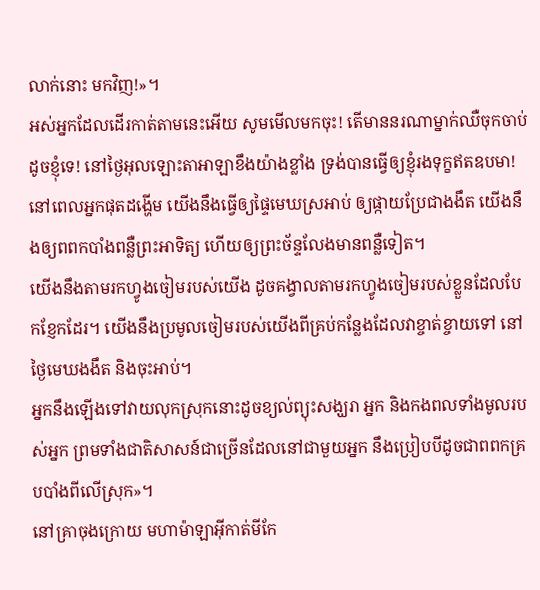លាក់នោះ មកវិញ!»។
អស់អ្នកដែលដើរកាត់តាមនេះអើយ សូមមើលមកចុះ! តើមាននរណាម្នាក់ឈឺចុកចាប់ដូចខ្ញុំទេ! នៅថ្ងៃអុលឡោះតាអាឡាខឹងយ៉ាងខ្លាំង ទ្រង់បានធ្វើឲ្យខ្ញុំរងទុក្ខឥតឧបមា!
នៅពេលអ្នកផុតដង្ហើម យើងនឹងធ្វើឲ្យផ្ទៃមេឃស្រអាប់ ឲ្យផ្កាយប្រែជាងងឹត យើងនឹងឲ្យពពកបាំងពន្លឺព្រះអាទិត្យ ហើយឲ្យព្រះច័ន្ទលែងមានពន្លឺទៀត។
យើងនឹងតាមរកហ្វូងចៀមរបស់យើង ដូចគង្វាលតាមរកហ្វូងចៀមរបស់ខ្លួនដែលបែកខ្ញែកដែរ។ យើងនឹងប្រមូលចៀមរបស់យើងពីគ្រប់កន្លែងដែលវាខ្ចាត់ខ្ចាយទៅ នៅថ្ងៃមេឃងងឹត និងចុះអាប់។
អ្នកនឹងឡើងទៅវាយលុកស្រុកនោះដូចខ្យល់ព្យុះសង្ឃរា អ្នក និងកងពលទាំងមូលរបស់អ្នក ព្រមទាំងជាតិសាសន៍ជាច្រើនដែលនៅជាមួយអ្នក នឹងប្រៀបបីដូចជាពពកគ្របបាំងពីលើស្រុក»។
នៅគ្រាចុងក្រោយ មហាម៉ាឡាអ៊ីកាត់មីកែ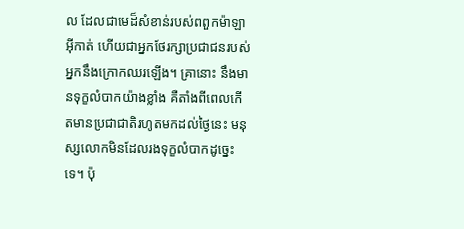ល ដែលជាមេដ៏សំខាន់របស់ពពួកម៉ាឡាអ៊ីកាត់ ហើយជាអ្នកថែរក្សាប្រជាជនរបស់អ្នកនឹងក្រោកឈរឡើង។ គ្រានោះ នឹងមានទុក្ខលំបាកយ៉ាងខ្លាំង គឺតាំងពីពេលកើតមានប្រជាជាតិរហូតមកដល់ថ្ងៃនេះ មនុស្សលោកមិនដែលរងទុក្ខលំបាកដូច្នេះទេ។ ប៉ុ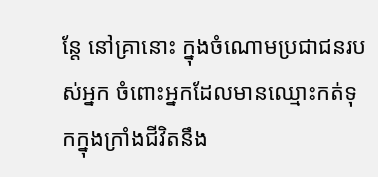ន្តែ នៅគ្រានោះ ក្នុងចំណោមប្រជាជនរបស់អ្នក ចំពោះអ្នកដែលមានឈ្មោះកត់ទុកក្នុងក្រាំងជីវិតនឹង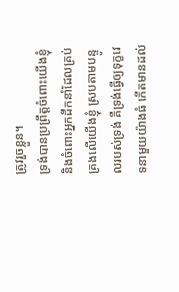ត្រូវរួចខ្លួន។
ទ្រង់បានប្រព្រឹត្តចំពោះយើងខ្ញុំ និងចំពោះអ្នកដឹកនាំដែលគ្រប់គ្រងលើយើងខ្ញុំ ស្របតាមបន្ទូលរបស់ទ្រង់ គឺទ្រង់ធ្វើឲ្យទុក្ខវេទនាមួយយ៉ាងធំ កើតមានដល់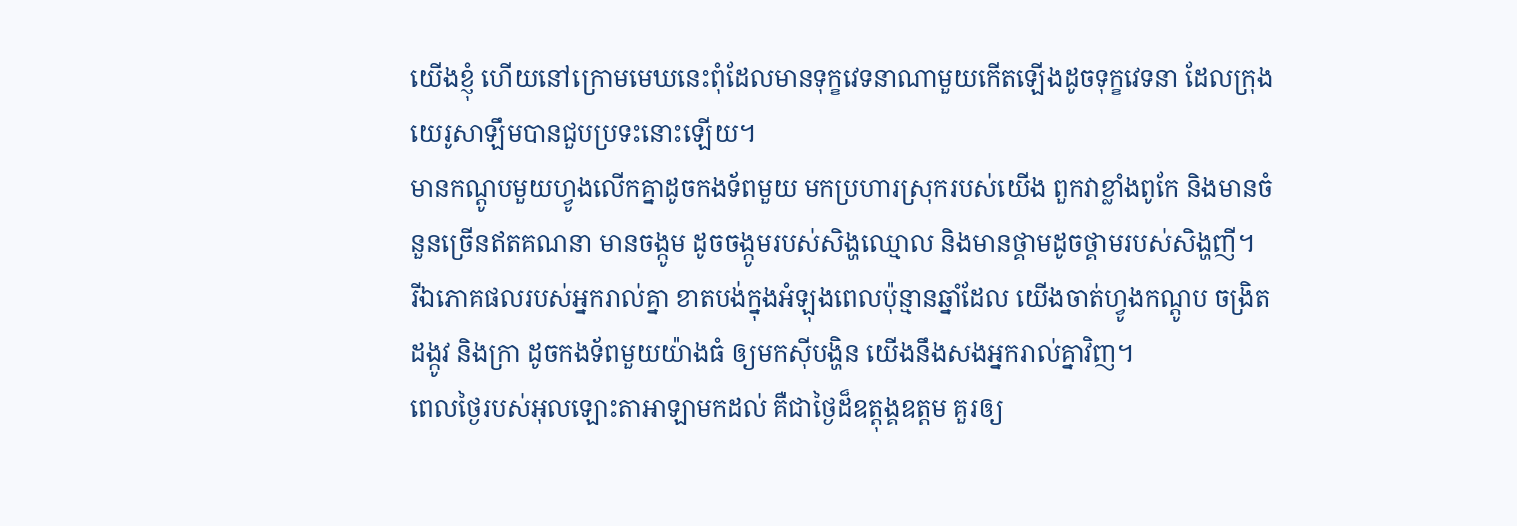យើងខ្ញុំ ហើយនៅក្រោមមេឃនេះពុំដែលមានទុក្ខវេទនាណាមួយកើតឡើងដូចទុក្ខវេទនា ដែលក្រុងយេរូសាឡឹមបានជួបប្រទះនោះឡើយ។
មានកណ្ដូបមួយហ្វូងលើកគ្នាដូចកងទ័ពមួយ មកប្រហារស្រុករបស់យើង ពួកវាខ្លាំងពូកែ និងមានចំនួនច្រើនឥតគណនា មានចង្កូម ដូចចង្កូមរបស់សិង្ហឈ្មោល និងមានថ្គាមដូចថ្គាមរបស់សិង្ហញី។
រីឯភោគផលរបស់អ្នករាល់គ្នា ខាតបង់ក្នុងអំឡុងពេលប៉ុន្មានឆ្នាំដែល យើងចាត់ហ្វូងកណ្ដូប ចង្រិត ដង្កូវ និងក្រា ដូចកងទ័ពមួយយ៉ាងធំ ឲ្យមកស៊ីបង្ហិន យើងនឹងសងអ្នករាល់គ្នាវិញ។
ពេលថ្ងៃរបស់អុលឡោះតាអាឡាមកដល់ គឺជាថ្ងៃដ៏ឧត្ដុង្គឧត្ដម គួរឲ្យ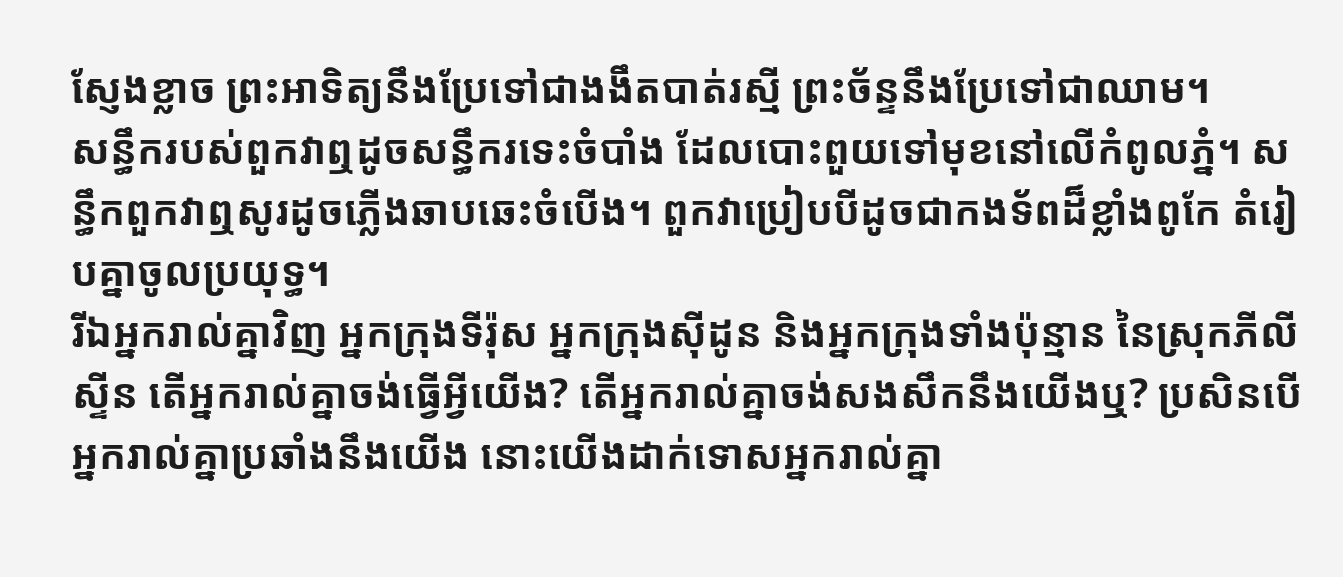ស្ញែងខ្លាច ព្រះអាទិត្យនឹងប្រែទៅជាងងឹតបាត់រស្មី ព្រះច័ន្ទនឹងប្រែទៅជាឈាម។
សន្ធឹករបស់ពួកវាឮដូចសន្ធឹករទេះចំបាំង ដែលបោះពួយទៅមុខនៅលើកំពូលភ្នំ។ សន្ធឹកពួកវាឮសូរដូចភ្លើងឆាបឆេះចំបើង។ ពួកវាប្រៀបបីដូចជាកងទ័ពដ៏ខ្លាំងពូកែ តំរៀបគ្នាចូលប្រយុទ្ធ។
រីឯអ្នករាល់គ្នាវិញ អ្នកក្រុងទីរ៉ុស អ្នកក្រុងស៊ីដូន និងអ្នកក្រុងទាំងប៉ុន្មាន នៃស្រុកភីលីស្ទីន តើអ្នករាល់គ្នាចង់ធ្វើអ្វីយើង? តើអ្នករាល់គ្នាចង់សងសឹកនឹងយើងឬ? ប្រសិនបើអ្នករាល់គ្នាប្រឆាំងនឹងយើង នោះយើងដាក់ទោសអ្នករាល់គ្នា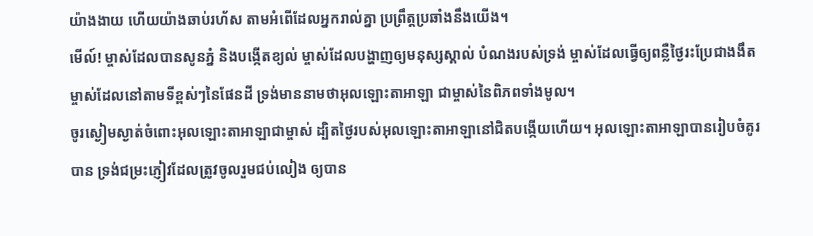យ៉ាងងាយ ហើយយ៉ាងឆាប់រហ័ស តាមអំពើដែលអ្នករាល់គ្នា ប្រព្រឹត្តប្រឆាំងនឹងយើង។
មើល៍! ម្ចាស់ដែលបានសូនភ្នំ និងបង្កើតខ្យល់ ម្ចាស់ដែលបង្ហាញឲ្យមនុស្សស្គាល់ បំណងរបស់ទ្រង់ ម្ចាស់ដែលធ្វើឲ្យពន្លឺថ្ងៃរះប្រែជាងងឹត ម្ចាស់ដែលនៅតាមទីខ្ពស់ៗនៃផែនដី ទ្រង់មាននាមថាអុលឡោះតាអាឡា ជាម្ចាស់នៃពិភពទាំងមូល។
ចូរស្ងៀមស្ងាត់ចំពោះអុលឡោះតាអាឡាជាម្ចាស់ ដ្បិតថ្ងៃរបស់អុលឡោះតាអាឡានៅជិតបង្កើយហើយ។ អុលឡោះតាអាឡាបានរៀបចំគូរបាន ទ្រង់ជម្រះភ្ញៀវដែលត្រូវចូលរួមជប់លៀង ឲ្យបាន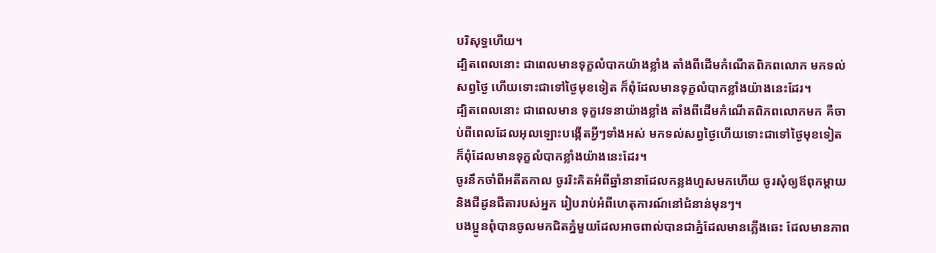បរិសុទ្ធហើយ។
ដ្បិតពេលនោះ ជាពេលមានទុក្ខលំបាកយ៉ាងខ្លាំង តាំងពីដើមកំណើតពិភពលោក មកទល់សព្វថ្ងៃ ហើយទោះជាទៅថ្ងៃមុខទៀត ក៏ពុំដែលមានទុក្ខលំបាកខ្លាំងយ៉ាងនេះដែរ។
ដ្បិតពេលនោះ ជាពេលមាន ទុក្ខវេទនាយ៉ាងខ្លាំង តាំងពីដើមកំណើតពិភពលោកមក គឺចាប់ពីពេលដែលអុលឡោះបង្កើតអ្វីៗទាំងអស់ មកទល់សព្វថ្ងៃហើយទោះជាទៅថ្ងៃមុខទៀត ក៏ពុំដែលមានទុក្ខលំបាកខ្លាំងយ៉ាងនេះដែរ។
ចូរនឹកចាំពីអតីតកាល ចូររិះគិតអំពីឆ្នាំនានាដែលកន្លងហួសមកហើយ ចូរសុំឲ្យឪពុកម្តាយ និងជីដូនជីតារបស់អ្នក រៀបរាប់អំពីហេតុការណ៍នៅជំនាន់មុនៗ។
បងប្អូនពុំបានចូលមកជិតភ្នំមួយដែលអាចពាល់បានជាភ្នំដែលមានភ្លើងឆេះ ដែលមានភាព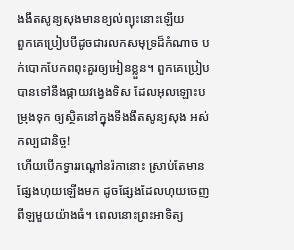ងងឹតសូន្យសុងមានខ្យល់ព្យុះនោះឡើយ
ពួកគេប្រៀបបីដូចជារលកសមុទ្រដ៏កំណាច បក់បោកបែកពពុះគួរឲ្យអៀនខ្លួន។ ពួកគេប្រៀបបានទៅនឹងផ្កាយវង្វេងទិស ដែលអុលឡោះបម្រុងទុក ឲ្យស្ថិតនៅក្នុងទីងងឹតសូន្យសុង អស់កល្បជានិច្ច!
ហើយបើកទ្វាររណ្ដៅនរ៉កានោះ ស្រាប់តែមានផ្សែងហុយឡើងមក ដូចផ្សែងដែលហុយចេញពីឡមួយយ៉ាងធំ។ ពេលនោះព្រះអាទិត្យ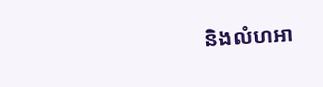និងលំហអា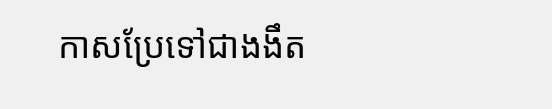កាសប្រែទៅជាងងឹត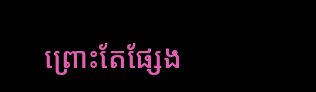ព្រោះតែផ្សែង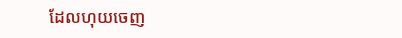ដែលហុយចេញ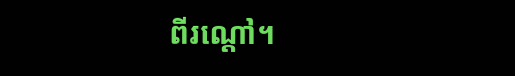ពីរណ្ដៅ។